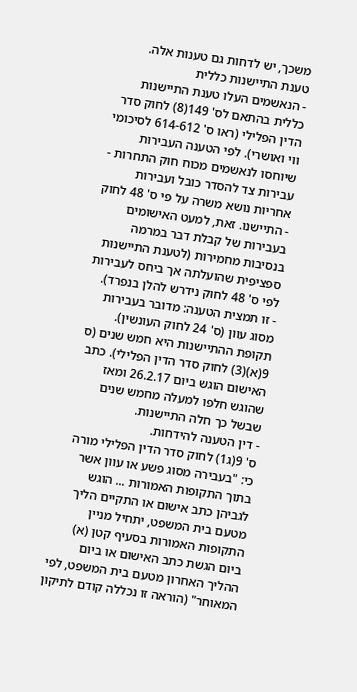משכך, יש לדחות גם טענות אלה.
טענת התיישנות כללית
- הנאשמים העלו טענת התיישנות כללית בהתאם לס' 149(8) לחוק סדר הדין הפלילי (ראו ס' 614-612 לסיכומי ווי ואושרי). לפי הטענה העבירות שיוחסו לנאשמים מכוח חוק התחרות - עבירות צד להסדר כובל ועבירות אחריות נושא משרה על פי ס' 48 לחוק - התיישנו. זאת, למעט האישומים בעבירות של קבלת דבר במרמה בנסיבות מחמירות (לטענת התיישנות ספציפית שהועלתה אך ביחס לעבירות לפי ס' 48 לחוק נידרש להלן בנפרד).
- זו תמצית הטענה: מדובר בעבירות מסוג עוון (ס' 24 לחוק העונשין). תקופת ההתיישנות היא חמש שנים (ס 9(א)(3) לחוק סדר הדין הפלילי). כתב האישום הוגש ביום 26.2.17 ומאז שהוגש חלפו למעלה מחמש שנים שבשל כך חלה התיישנות.
- דין הטענה להידחות.
ס' 9(ג1) לחוק סדר הדין הפלילי מורה כי: "בעבירה מסוג פשע או עוון אשר בתוך התקופות האמורות ... הוגש לגביהן כתב אישום או התקיים הליך מטעם בית המשפט, יתחיל מניין התקופות האמורות בסעיף קטן (א) ביום הגשת כתב האישום או ביום ההליך האחרון מטעם בית המשפט, לפי המאוחר" (הוראה זו נכללה קודם לתיקון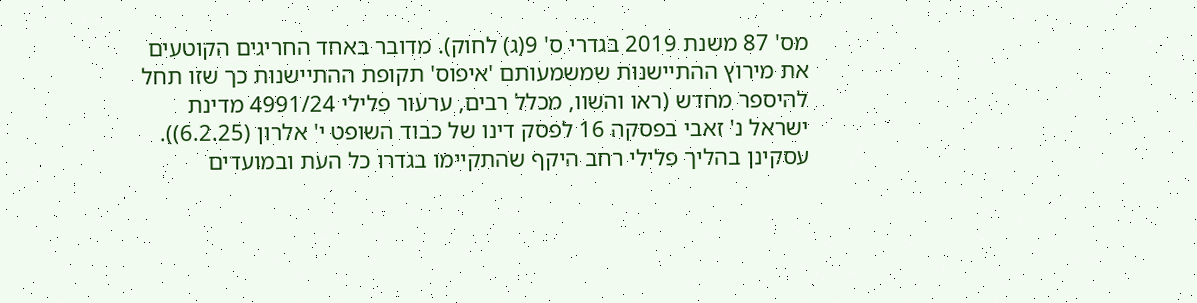מס' 87 משנת 2019 בגדרי ס' 9(ג) לחוק). מדובר באחד החריגים הקוטעים את מירוץ ההתיישנות שמשמעותם 'איפוס' תקופת ההתיישנות כך שזו תחל להיספר מחדש (ראו והשוו, מכלל רבים, ערעור פלילי 4991/24 מדינת ישראל נ' זאבי בפסקה 16 לפסק דינו של כבוד השופט י' אלרון (6.2.25)).
עסקינן בהליך פלילי רחב היקף שהתקיימו בגדרו כל העת ובמועדים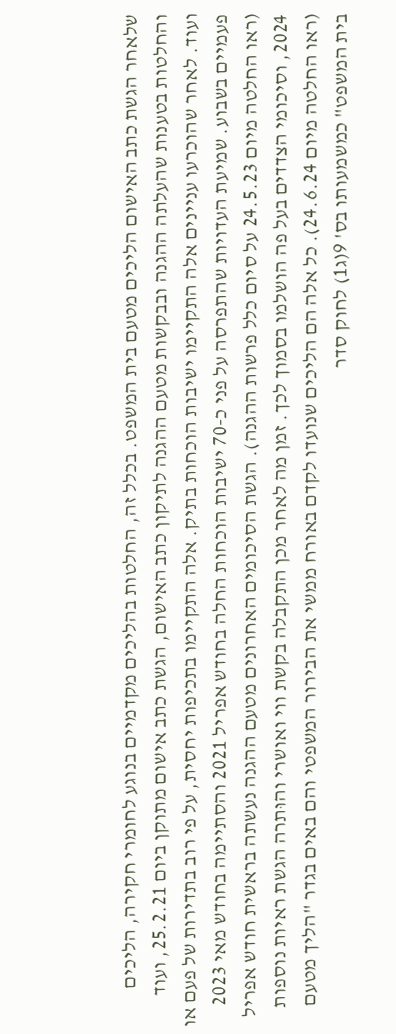שלאחר הגשת כתב האישום הליכים מטעם בית המשפט. בכלל זה, החלטות בהליכים מקדמיים בנוגע לחומרי חקירה, הליכים והחלטות בטענות שהעלתה ההגנה ובבקשות מטעם ההגנה לתיקון כתב האישום, הגשת כתב אישום מתוקן ביום 25.2.21, ועוד ועוד. לאחר שהוכרעו עניינים אלה התקיימו ישיבות הוכחות בתיק. אלה התקיימו בתכיפות יחסית, על פי רוב בתדירות של פעם או פעמיים בשבוע. שמיעת העדויות שהתפרסה על פני כ-70 ישיבות הוכחות החלה בחודש אפריל 2021 והסתיימה בחודש מאי 2023 (ראו החלטה מיום 24.5.23 על סיום כלל פרשות ההגנה). הגשת הסיכומים האחרונים מטעם ההגנה נעשתה בראשית חודש אפריל 2024, וסיכומי הצדדים בעל פה הושלמו בסמוך לכך. זמן מה לאחר מכן התקבלה בקשת ווי ואושרי והוּתרה הגשת ראיות נוספות (ראו החלטה מיום 24.6.24). כל אלה הם הליכים שנועדו לקדם באורח ממשי את הבירור המשפטי והם באים בגדר "הליך מטעם בית המשפט" כמשמעותו בס' 9(ג1) לחוק סדר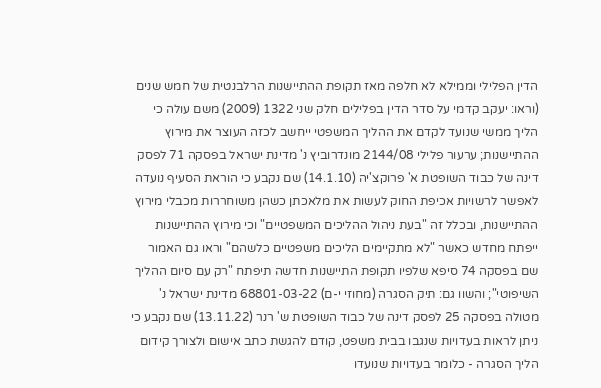הדין הפלילי וממילא לא חלפה מאז תקופת ההתיישנות הרלבנטית של חמש שנים (וראו: יעקב קדמי על סדר הדין בפלילים חלק שני 1322 (2009) משם עולה כי הליך ממשי שנועד לקדם את ההליך המשפטי ייחשב לכזה העוצר את מירוץ ההתיישנות; ערעור פלילי 2144/08 מונדרוביץ נ' מדינת ישראל בפסקה 71 לפסק דינה של כבוד השופטת א' פרוקצ'יה (14.1.10) שם נקבע כי הוראת הסעיף נועדה לאפשר לרשויות אכיפת החוק לעשות את מלאכתן כשהן משוחררות מכבלי מירוץ ההתיישנות, ובכלל זה "בעת ניהול ההליכים המשפטיים" וכי מירוץ ההתיישנות ייפתח מחדש כאשר "לא מתקיימים הליכים משפטיים כלשהם" וראו גם האמור שם בפסקה 74 סיפא שלפיו תקופת התיישנות חדשה תיפתח "רק עם סיום ההליך השיפוטי"; והשוו גם: תיק הסגרה (מחוזי י-ם) 68801-03-22 מדינת ישראל נ' מטולה בפסקה 25 לפסק דינה של כבוד השופטת ש' רנר (13.11.22) שם נקבע כי ניתן לראות בעדויות שנגבו בבית משפט, קודם להגשת כתב אישום ולצורך קידום הליך הסגרה - כלומר בעדויות שנועדו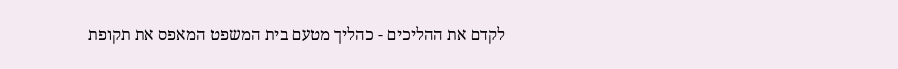לקדם את ההליכים - כהליך מטעם בית המשפט המאפס את תקופת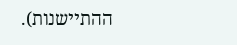ההתיישנות).